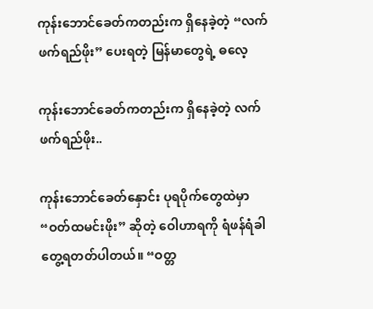ကုန်းဘောင်ခေတ်ကတည်းက ရှိနေခဲ့တဲ့ “လက်ဖက်ရည်ဖိုး” ပေးရတဲ့ မြန်မာတွေရဲ့ ဓလေ့

ကုန်းဘောင်ခေတ်ကတည်းက ရှိနေခဲ့တဲ့ လက်ဖက်ရည်ဖိုး..

ကုန်းဘောင်ခေတ်နှောင်း ပုရပိုက်တွေထဲမှာ “ဝတ်ထမင်းဖိုး” ဆိုတဲ့ ဝေါဟာရကို ရံဖန်ရံခါ တွေ့ရတတ်ပါတယ်။ “ဝတ္တ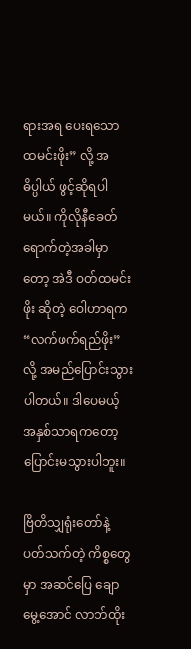ရားအရ ပေးရသော ထမင်းဖိုး” လို့ အဓိပ္ပါယ် ဖွင့်ဆိုရပါမယ်။ ကိုလိုနီခေတ် ရောက်တဲ့အခါမှာတော့ အဲဒီ ဝတ်ထမင်းဖိုး ဆိုတဲ့ ဝေါဟာရက “လက်ဖက်ရည်ဖိုး” လို့ အမည်ပြောင်းသွားပါတယ်။ ဒါပေမယ့် အနှစ်သာရကတော့ ပြောင်းမသွားပါဘူး။

ဗြိတိသျှရုံးတော်နဲ့ ပတ်သက်တဲ့ ကိစ္စတွေမှာ အဆင်ပြေ ချောမွေ့အောင် လာဘ်ထိုး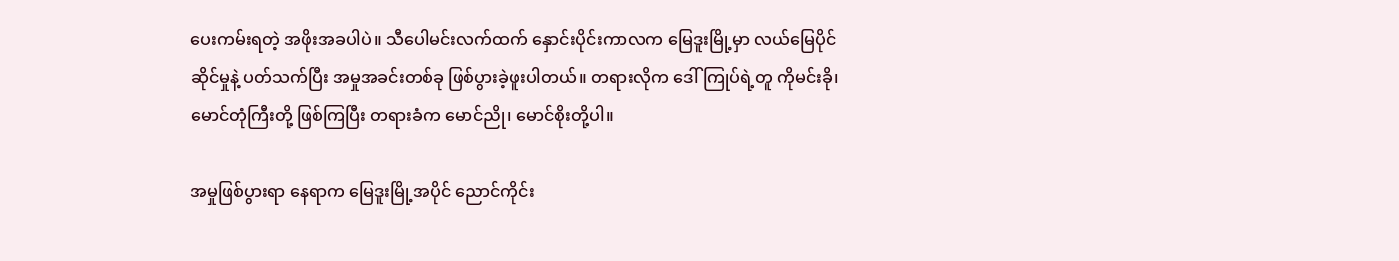ပေးကမ်းရတဲ့ အဖိုးအခပါပဲ။ သီပေါမင်းလက်ထက် နှောင်းပိုင်းကာလက မြေဒူးမြို့မှာ လယ်မြေပိုင်ဆိုင်မှုနဲ့ ပတ်သက်ပြီး အမှုအခင်းတစ်ခု ဖြစ်ပွားခဲ့ဖူးပါတယ်။ တရားလိုက ဒေါ်ကြုပ်ရဲ့တူ ကိုမင်းခို၊ မောင်တုံကြီးတို့ ဖြစ်ကြပြီး တရားခံက မောင်ညို၊ မောင်စိုးတို့ပါ။

အမှုဖြစ်ပွားရာ နေရာက မြေဒူးမြို့အပိုင် ညောင်ကိုင်း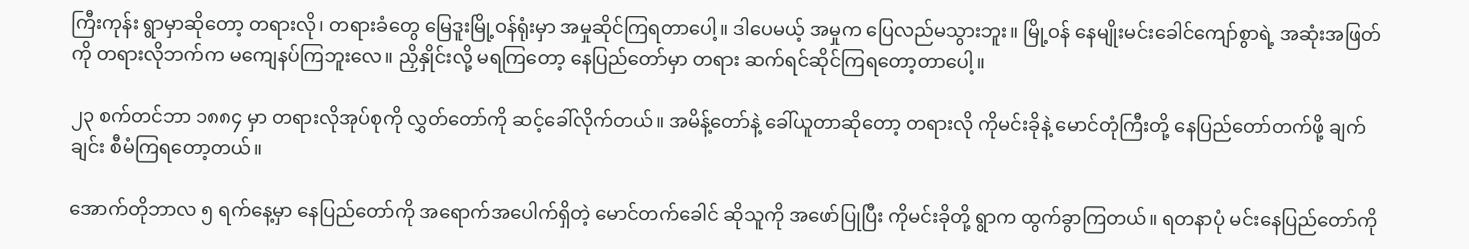ကြီးကုန်း ရွာမှာဆိုတော့ တရားလို၊ တရားခံတွေ မြေဒူးမြို့ဝန်ရုံးမှာ အမှုဆိုင်ကြရတာပေါ့။ ဒါပေမယ့် အမှုက ပြေလည်မသွားဘူး။ မြို့ဝန် နေမျိုးမင်းခေါင်ကျော်စွာရဲ့ အဆုံးအဖြတ်ကို တရားလိုဘက်က မကျေနပ်ကြဘူးလေ။ ညှိနှိုင်းလို့ မရကြတော့ နေပြည်တော်မှာ တရား ဆက်ရင်ဆိုင်ကြရတော့တာပေါ့။

၂၃ စက်တင်ဘာ ၁၈၈၄ မှာ တရားလိုအုပ်စုကို လွှတ်တော်ကို ဆင့်ခေါ်လိုက်တယ်။ အမိန့်တော်နဲ့ ခေါ်ယူတာဆိုတော့ တရားလို ကိုမင်းခိုနဲ့ မောင်တုံကြီးတို့ နေပြည်တော်တက်ဖို့ ချက်ချင်း စီမံကြရတော့တယ်။

အောက်တိုဘာလ ၅ ရက်နေ့မှာ နေပြည်တော်ကို အရောက်အပေါက်ရှိတဲ့ မောင်တက်ခေါင် ဆိုသူကို အဖော်ပြုပြီး ကိုမင်းခိုတို့ ရွာက ထွက်ခွာကြတယ်။ ရတနာပုံ မင်းနေပြည်တော်ကို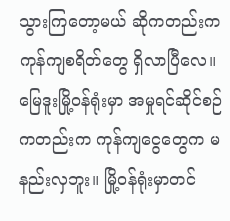သွားကြတော့မယ် ဆိုကတည်းက ကုန်ကျစရိတ်တွေ ရှိလာပြီလေ။ မြေဒူးမြို့ဝန်ရုံးမှာ အမှုရင်ဆိုင်စဉ်ကတည်းက ကုန်ကျငွေတွေက မနည်းလှဘူး။ မြို့ဝန်ရုံးမှာတင်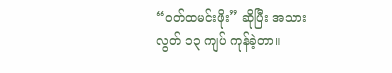“ဝတ်ထမင်းဖိုး” ဆိုပြီး အသားလွတ် ၁၃ ကျပ် ကုန်ခဲ့တာ။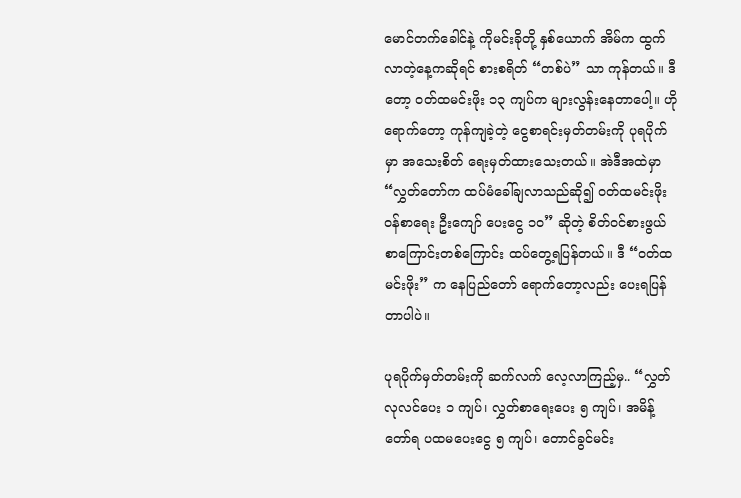မောင်တက်ခေါင်နဲ့ ကိုမင်းခိုတို့ နှစ်ယောက် အိမ်က ထွက်လာတဲ့နေ့ကဆိုရင် စားစရိတ် “တစ်ပဲ” သာ ကုန်တယ်။ ဒီတော့ ဝတ်ထမင်းဖိုး ၁၃ ကျပ်က များလွန်းနေတာပေါ့။ ဟိုရောက်တော့ ကုန်ကျခဲ့တဲ့ ငွေစာရင်းမှတ်တမ်းကို ပုရပိုက်မှာ အသေးစိတ် ရေးမှတ်ထားသေးတယ်။ အဲဒီအထဲမှာ “လွှတ်တော်က ထပ်မံခေါ်ချလာသည်ဆို၍ ဝတ်ထမင်းဖိုး ဝန်စာရေး ဦးကျော် ပေးငွေ ၁၀” ဆိုတဲ့ စိတ်ဝင်စားဖွယ် စာကြောင်းတစ်ကြောင်း ထပ်တွေ့ရပြန်တယ်။ ဒီ “ဝတ်ထမင်းဖိုး” က နေပြည်တော် ရောက်တော့လည်း ပေးရပြန်တာပါပဲ။

ပုရပိုက်မှတ်တမ်းကို ဆက်လက် လေ့လာကြည့်မှ.. “လွှတ်လုလင်ပေး ၁ ကျပ်၊ လွှတ်စာရေးပေး ၅ ကျပ်၊ အမိန့်တော်ရ ပထမပေးငွေ ၅ ကျပ်၊ တောင်ခွင်မင်း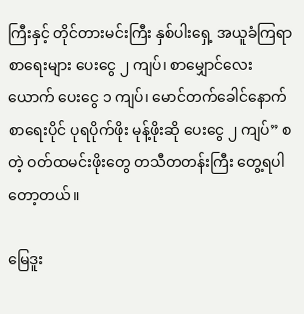ကြီးနှင့် တိုင်တားမင်းကြီး နှစ်ပါးရှေ့ အယူခံကြရာ စာရေးများ ပေးငွေ ၂ ကျပ်၊ စာမျှောင်လေးယောက် ပေးငွေ ၁ ကျပ်၊ မောင်တက်ခေါင်နောက် စာရေးပိုင် ပုရပိုက်ဖိုး မုန့်ဖိုးဆို ပေးငွေ ၂ ကျပ်” စတဲ့ ဝတ်ထမင်းဖိုးတွေ တသီတတန်းကြီး တွေ့ရပါတော့တယ်။

မြေဒူး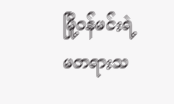မြို့ဝန်မင်းရဲ့ မတရားသ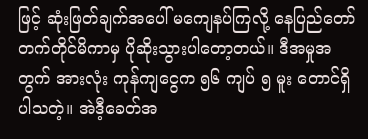ဖြင့် ဆုံးဖြတ်ချက်အပေါ် မကျေနပ်ကြလို့ နေပြည်တော် တက်တိုင်မိကာမှ ပိုဆိုးသွားပါတော့တယ်။ ဒီအမှုအတွက် အားလုံး ကုန်ကျငွေက ၅၆ ကျပ် ၅ မူး တောင်ရှိပါသတဲ့။ အဲဒီ့ခေတ်အ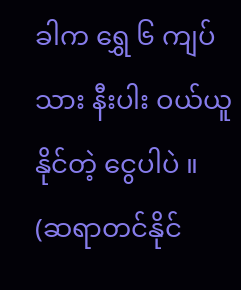ခါက ရွှေ ၆ ကျပ်သား နီးပါး ဝယ်ယူနိုင်တဲ့ ငွေပါပဲ ။ (ဆရာတင်နိုင်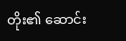တိုး၏ ဆောင်း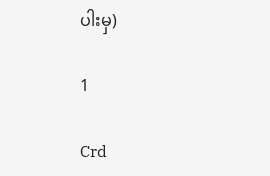ပါးမှ)

1

Crd